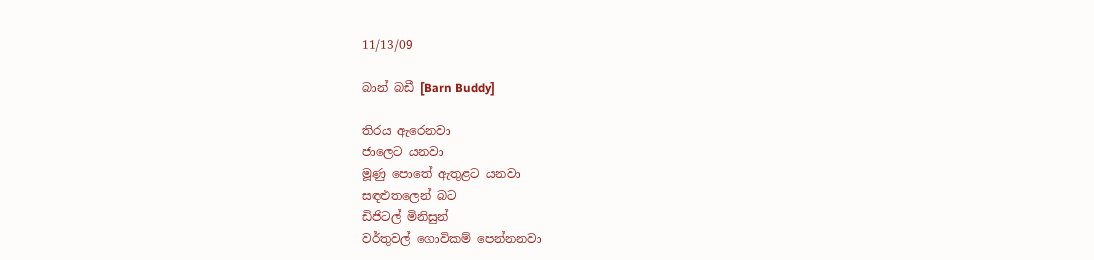11/13/09

බාන් බඩී [Barn Buddy]

තිරය ඇරෙනවා
ජාලෙට යනවා
මූණු පොතේ ඇතුළට යනවා
සඳළුතලෙන් බට
ඩිජිටල් මිනිසුන්
වර්තුවල් ගොවිකම් පෙන්නනවා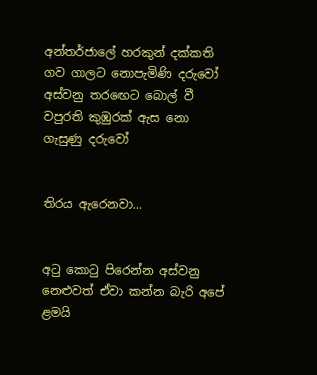අන්තර්ජාලේ හරකුන් දක්කති ගව ගාලට නොපැමිණි දරුවෝ
අස්වනු තරඟෙට බොල් වී වපුරති කුඹුරක් ඇස නො ගැසුණු දරුවෝ


තිරය ඇරෙනවා...


අටු කොටු පිරෙන්න අස්වනු නෙළුවත් ඒවා කන්න බැරි අපේ ළමයි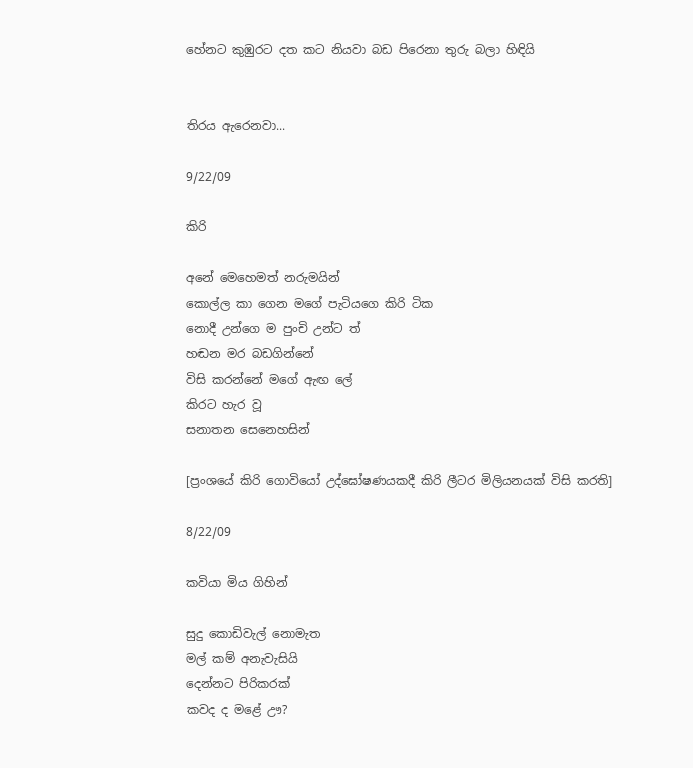හේනට කුඹුරට දත කට නියවා බඩ පිරෙනා තුරු බලා හිඳියි


තිරය ඇරෙනවා...

9/22/09

කිරි

අනේ මෙහෙමත් නරුමයින්
කොල්ල කා ගෙන මගේ පැටියගෙ කිරි ටික
නොදී උන්ගෙ ම පුංචි උන්ට ත්
හඬන මර බඩගින්නේ
විසි කරන්නේ මගේ ඇඟ ලේ
කිරට හැර වූ
සනාතන සෙනෙහසින්

[ප්‍රංශයේ කිරි ගොවියෝ උද්ඝෝෂණයකදී කිරි ලීටර මිලියනයක් විසි කරති]

8/22/09

කවියා මිය ගිහින්

සුදු කොඩිවැල් නොමැත
මල් කම් අනැවැසියි
දෙන්නට පිරිකරක්
කවද ද මළේ ඌ?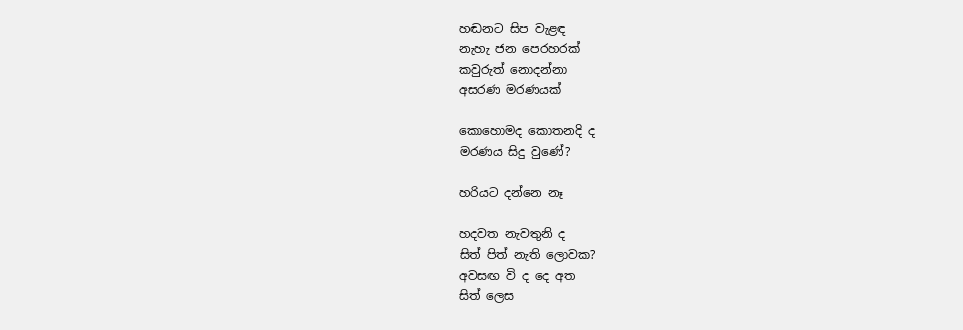හඬනට සිප වැළඳ
නැහැ ජන පෙරහරක්
කවුරුත් නොදන්නා
අසරණ මරණයක්

කොහොමද කොතනදි ද
මරණය සිදු වුණේ?

හරියට දන්නෙ නෑ

හදවත නැවතුනි ද
සිත් පිත් නැති ලොවක?
අවසඟ වි ද දෙ අත
සිත් ලෙස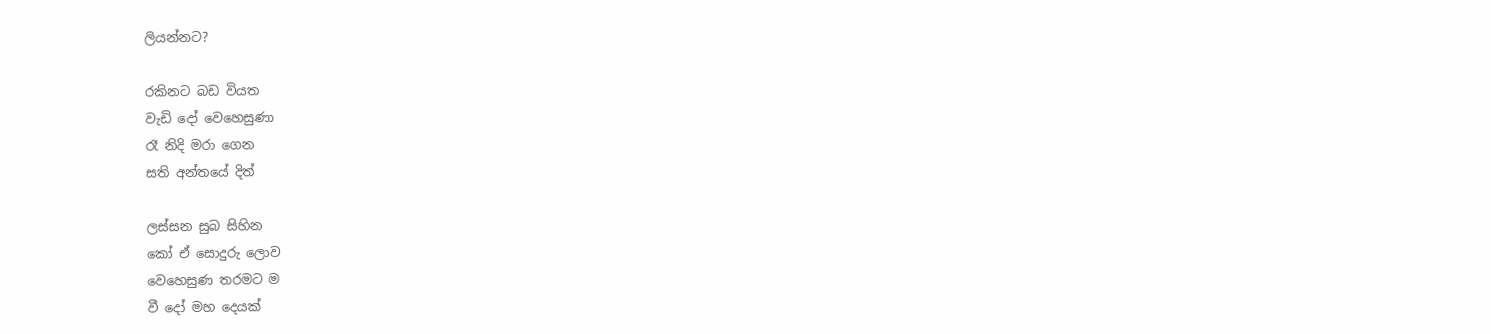ලියන්නට?

රකිනට බඩ වියත
වැඩි දෝ වෙහෙසුණා
රෑ නිදි මරා ගෙන
සති අන්තයේ දිත්

ලස්සන සුබ සිහින
කෝ ඒ සොදුරු ලොව
වෙහෙසුණ තරමට ම
වී දෝ මහ දෙයක්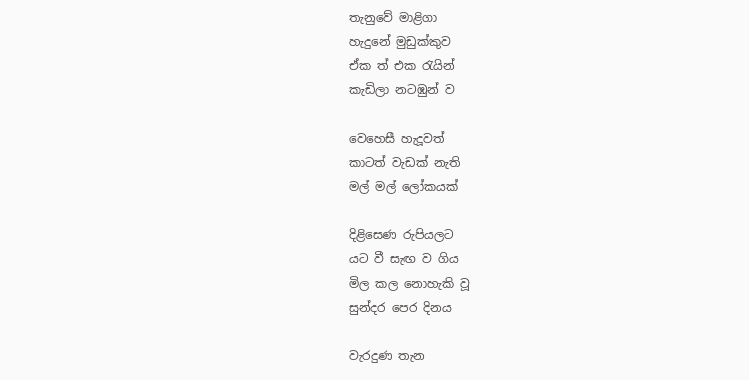තැනුවේ මාළිගා
හැදුනේ මුඩුක්කුව
ඒක ත් එක රැයින්
කැඩිලා නටඹුන් ව

වෙහෙසී හැදූවත්
කාටත් වැඩක් නැති
මල් මල් ලෝකයක්

දිළිසෙණ රුපියලට
යට වී සැඟ ව ගිය
මිල කල නොහැකි වූ
සුන්දර පෙර දිනය

වැරදුණ තැන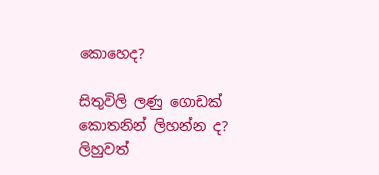කොහෙද?

සිතුවිලි ලණු ගොඩක්
කොතනින් ලිහන්න ද?
ලිහුවත්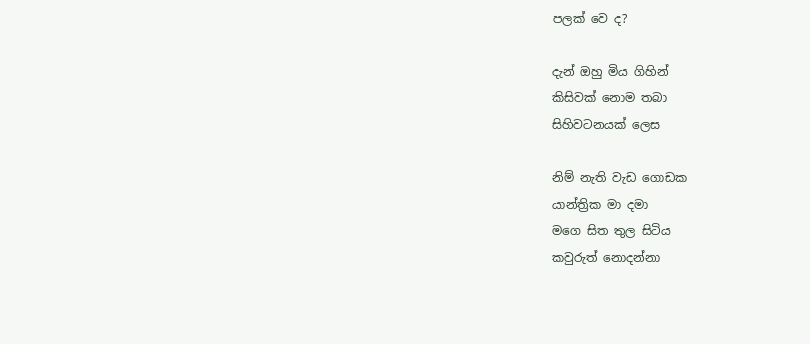පලක් වෙ ද?

දැන් ඔහු මිය ගිහින්
කිසිවක් නොම තබා
සිහිවටනයක් ලෙස

නිම් නැති වැඩ ගොඩක
යාන්ත්‍රික මා දමා
මගෙ සිත තුල සිටිය
කවුරුත් නොදන්නා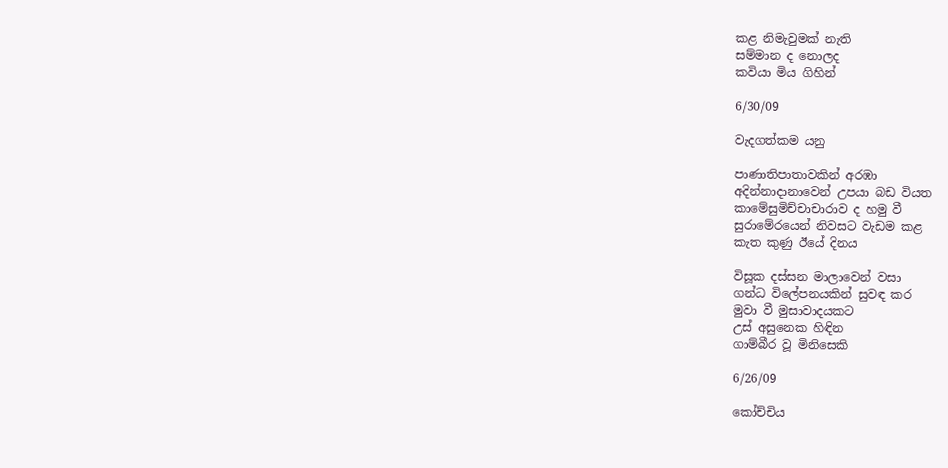කළ නිමැවුමක් නැති
සම්මාන ද නොලද
කවියා මිය ගිහින්

6/30/09

වැදගත්කම යනු

පාණාතිපාතාවකින් අරඹා
අදින්නාදානාවෙන් උපයා බඩ වියත
කාමේසුමිච්චාචාරාව ද හමු වී
සුරාමේරයෙන් නිවසට වැඩම කළ
කැත කුණු ඊයේ දිනය

විසූක දස්සන මාලාවෙන් වසා ‍
ගන්ධ විලේපනයකින් සුවඳ කර
මුවා වී මුසාවාදයකට
උස් අසුනෙක හිඳින
ගාම්බීර වූ මිනිසෙකි

6/26/09

කෝච්චිය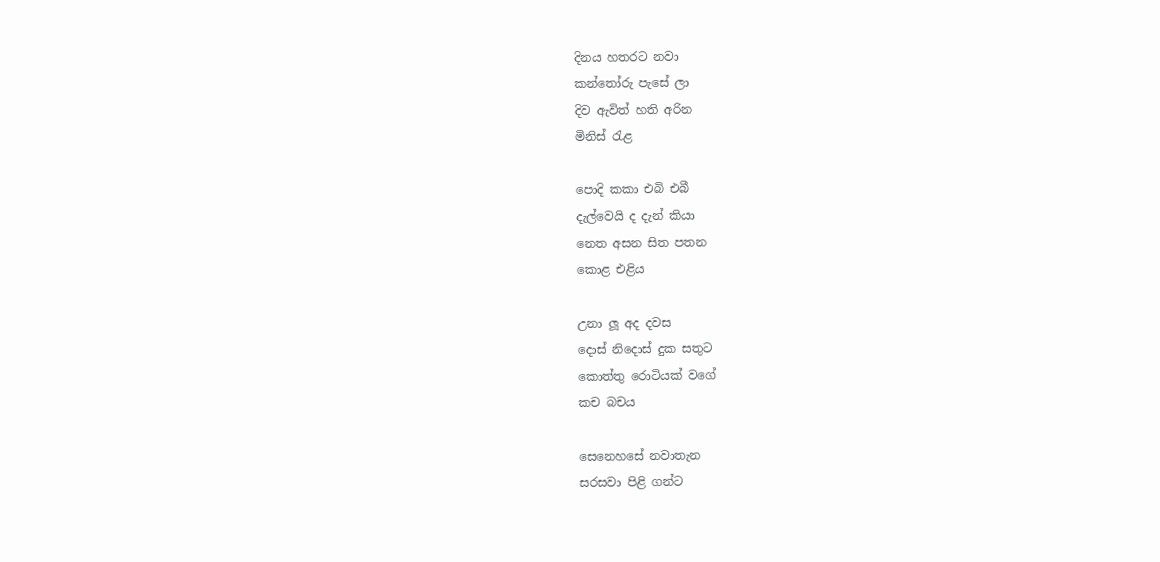දිනය හතරට නවා
කන්තෝරු පැසේ ලා
දිව ඇවිත් හති අරින
මිනිස් රැළ

පොදි කකා එබි එබී
දැල්වෙයි ද දැන් කියා
නෙත අසන සිත පතන
කොළ එළිය

උනා ලූ අද දවස
දොස් නිදොස් දුක සතුට
කොත්තු රොටියක් වගේ
කච බචය

සෙනෙහසේ නවාතැන
සරසවා පිළි ගන්ට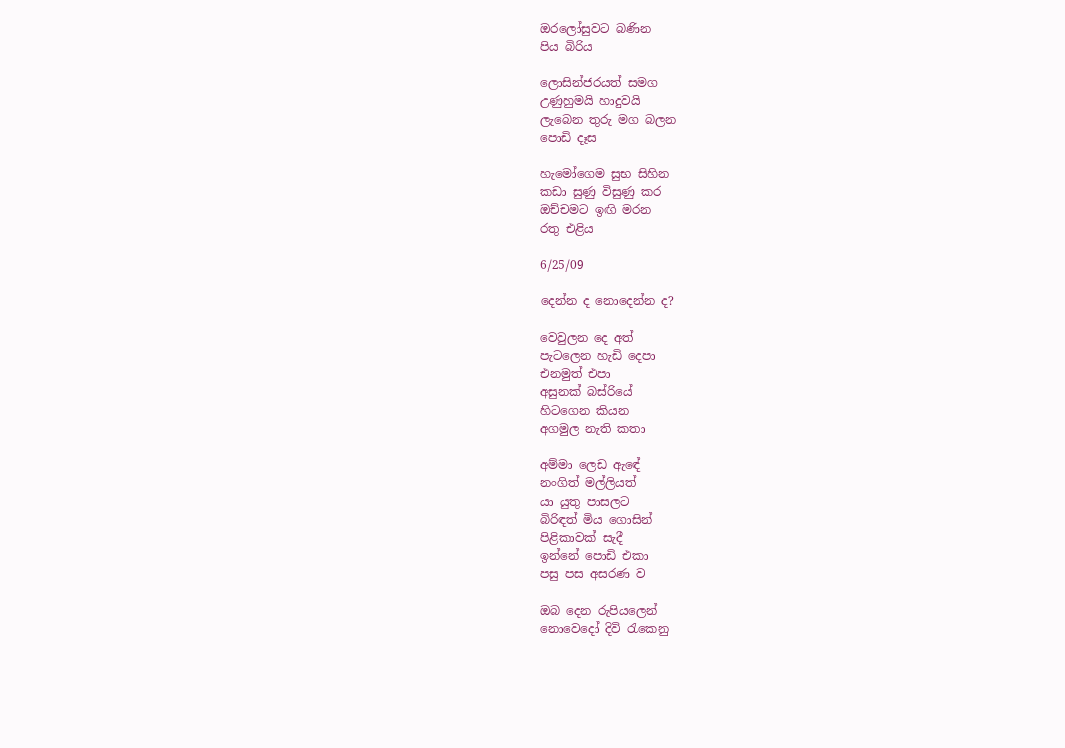ඔරලෝසුවට බණින
පිය බිරිය

ලොසින්ජරයත් සමග
උණුහුමයි හාදුවයි
ලැබෙන තුරු මග බලන
පොඩි දෑස

හැමෝගෙම සුභ සිහින
කඩා සුණු විසුණු කර
ඔච්චමට ඉඟි මරන
රතු එළිය

6/25/09

දෙන්න ද නොදෙන්න ද?

වෙවුලන දෙ අත්
පැටලෙන හැඩි දෙපා
එනමුත් එපා
අසුනක් බස්රියේ
හිටගෙන කියන
අගමුල නැති කතා

අම්මා ලෙඩ ඇඳේ
නංගිත් මල්ලියත්
යා යුතු පාසලට
බිරිඳත් මිය ගොසින්
පිළිකාවක් සැදී
ඉන්නේ පොඩි එකා
පසු පස අසරණ ව

ඔබ දෙන රුපියලෙන්
නොවෙදෝ දිවි රැකෙනු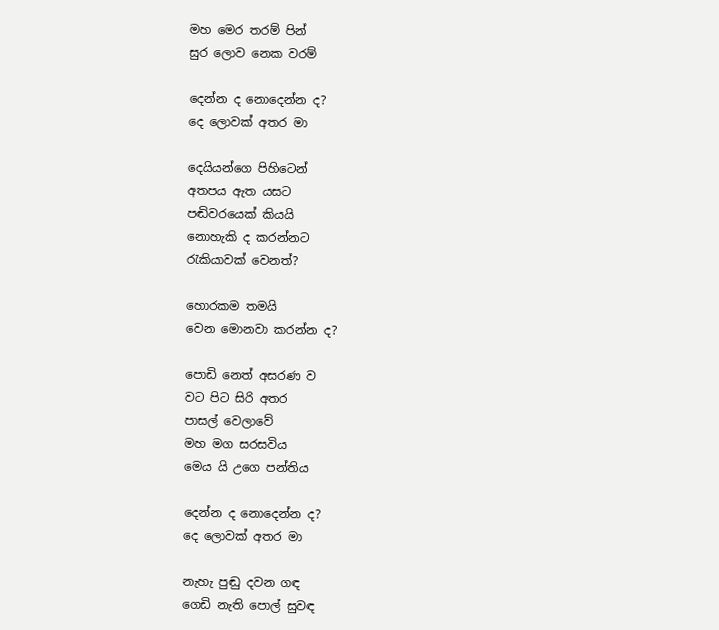මහ මෙර තරම් පින්
සුර ලොව නෙක වරම්

දෙන්න ද නොදෙන්න ද?
දෙ ලොවක් අතර මා

දෙයියන්ගෙ පිහිටෙන්
අතපය ඇත යසට
පඬිවරයෙක් කියයි
නොහැකි ද කරන්නට
රැකියාවක් වෙනත්?

හොරකම තමයි
වෙන මොනවා කරන්න ද?

පොඩි නෙත් අසරණ ව
වට පිට සිරි අතර
පාසල් වෙලාවේ
මහ මග සරසවිය
මෙය යි උගෙ පන්තිය

දෙන්න ද නොදෙන්න ද?
දෙ ලොවක් අතර මා

නැහැ පුඬු දවන ගඳ
ගෙඩි නැති පොල් සුවඳ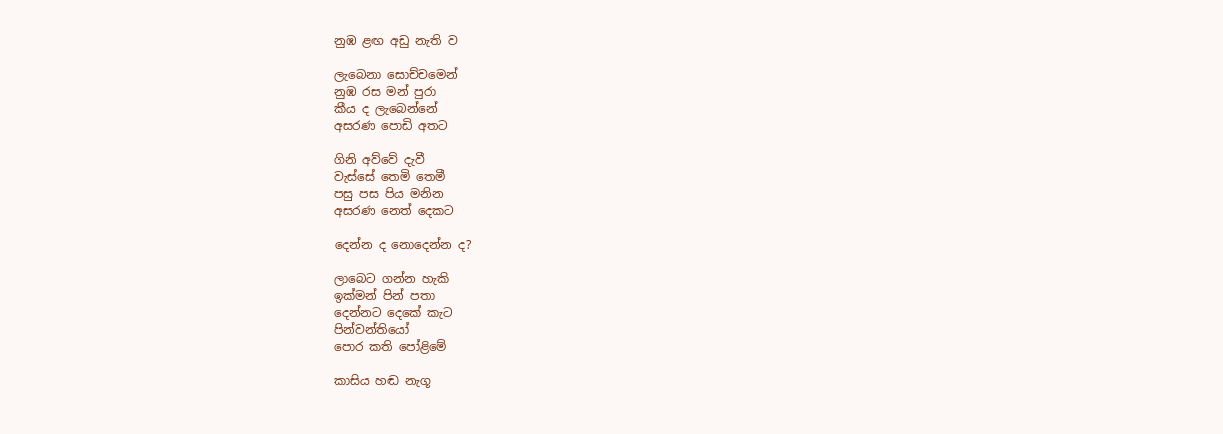නුඹ ළඟ අඩු නැති ව

ලැබෙනා සොච්චමෙන්
නුඹ රස මන් පුරා
කීය ද ලැබෙන්නේ
අසරණ පොඩි අතට

ගිනි අව්වේ දැවී
වැස්සේ තෙමි තෙමී
පසු පස පිය මනින
අසරණ නෙත් දෙකට

දෙන්න ද නොදෙන්න ද?

ලාබෙට ගන්න හැකි
ඉක්මන් පින් පතා
දෙන්නට දෙකේ කැට
පින්වන්තියෝ
පොර කති පෝළිමේ

කාසිය හඬ නැගූ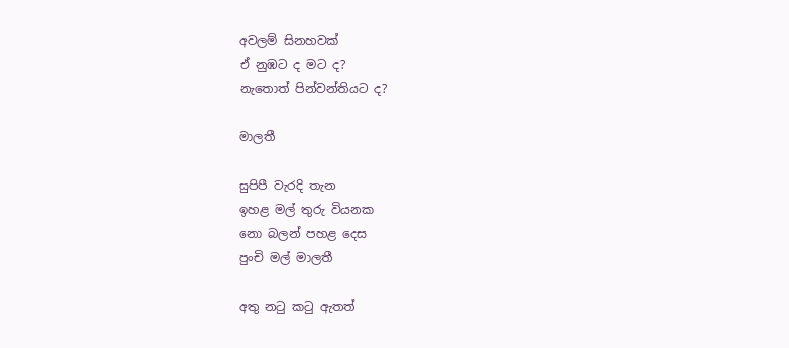අවලම් සිනහවක්
ඒ නුඹට ද මට ද?
නැතොත් පින්වන්තියට ද?

මාලතී

සුපිපී වැරදි තැන
ඉහළ මල් තුරු වියනක
නො බලන් පහළ දෙස
පුංචි මල් මාලතී

අතු නටු කටු ඇතත්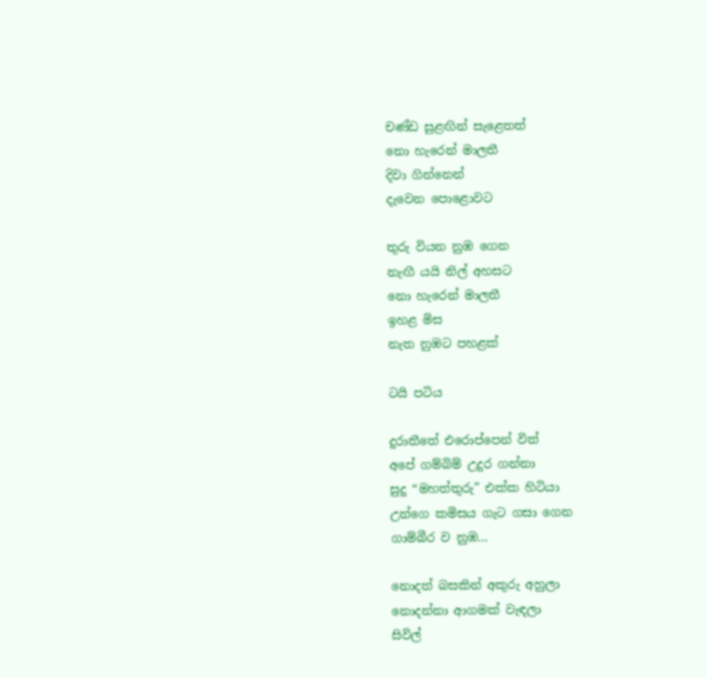චණ්ඩ සුළඟින් සැළෙතත්
නො හැරෙන් මාලතී
දිවා ගින්නෙන්
දැවෙන පොළොවට

තුරු වියන නුඹ ගෙන
නැඟී යයි නිල් අහසට
නො හැරෙන් මාලතී
ඉහළ මිස
නැත නුඹට පහළක්

ටයි පටිය

දුරාතීතේ එරොප්පෙන් විත්
අපේ ගම්බිම් උදුර ගන්නා
සුදු “මහත්තුරු” එක්ක හිටියා
උන්ගෙ කමිසය ගැට ගසා ගෙන
ගාම්බීර ව නුඹ…

නොදත් බසකින් අකුරු අහුලා
නොදන්නා ආගමක් වැඳලා
සිවිල්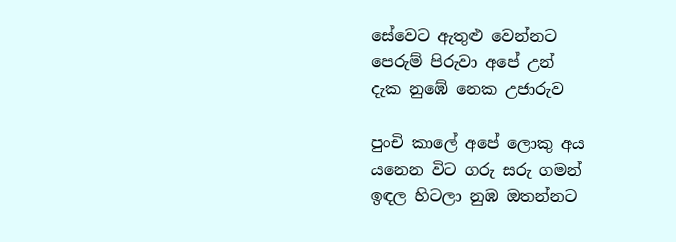සේවෙට ඇතුළු වෙන්නට
පෙරුම් පිරුවා අපේ උන්
දැක නුඹේ නෙක උජාරුව

පුංචි කාලේ අපේ ලොකු අය
යනෙන විට ගරු සරු ගමන්
ඉඳල හිටලා නුඹ ඔතන්නට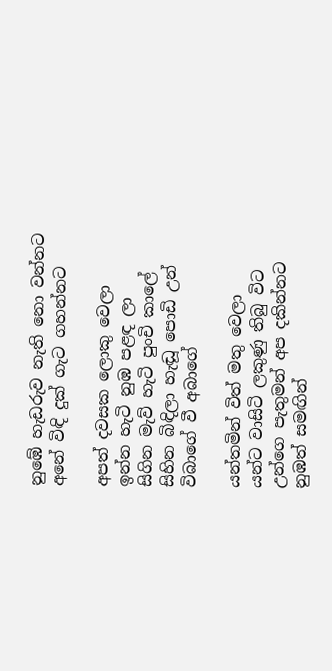නුඹේ හැඩරුව නැති නො වන්නට
අනේ විඳි දුක් ගැට ගහන්නට

අපත් දවසක ලොකු වෙලා
ඉන්න හැටි නුඹ පළඳ ලා
සිගින මැව් හැටි පුංචි කාලේ
සිහින බිඳිලා හැඬූ පොඩි උන්
විබාගේ වී අබාගේ

යන්තමින් විත් මතු වෙලා
යන්ට වාසිටි ලකුණු තිබු විට
උන්ගෙ පැතුමන් අප දකින්නට
නුඹත් සමඟින්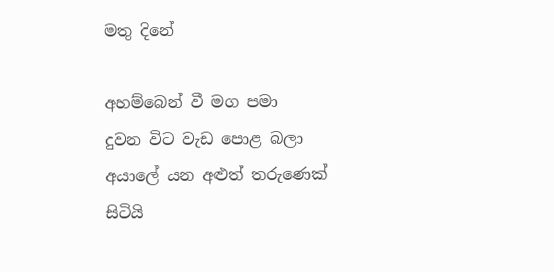මතු දිනේ

අහම්බෙන් වී මග පමා
දුවන විට වැඩ පොළ බලා
අයාලේ යන අළුත් තරුණෙක්
සිටියි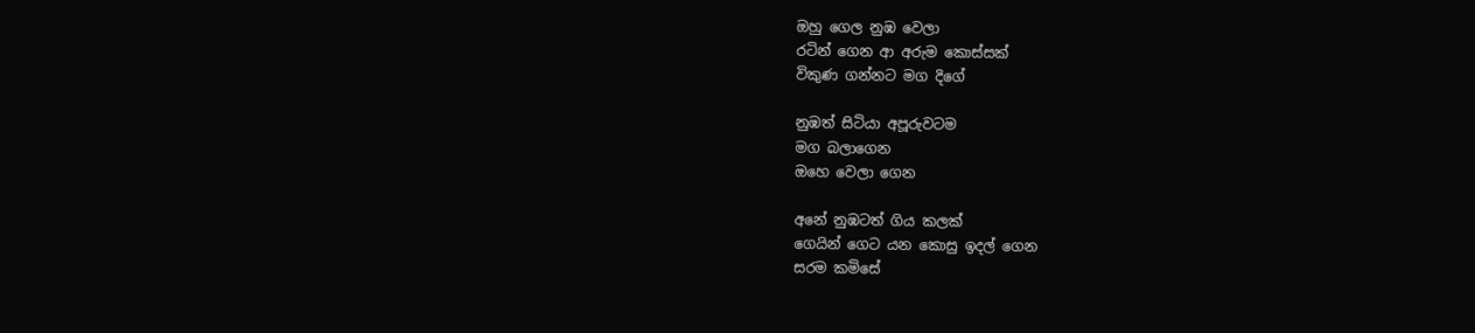ඔහු ගෙල නුඹ වෙලා
රටින් ගෙන ආ අරුම කොස්සක්
විකුණ ගන්නට මග දිගේ

නුඹත් සිටියා අපූරුවටම
මග බලාගෙන
ඔහෙ වෙලා ගෙන

අනේ නුඹටත් ගිය කලක්
ගෙයින් ගෙට යන කොසු ඉදල් ගෙන
සරම කමිසේ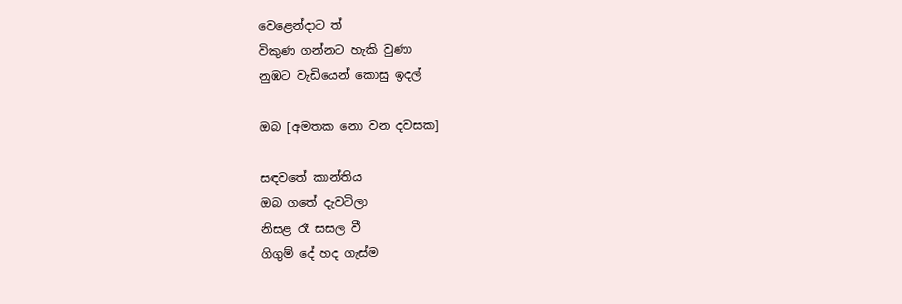වෙළෙන්දාට ත්
විකුණ ගන්නට හැකි වුණා
නුඹට වැඩියෙන් කොසු ඉදල්

ඔබ [අමතක නො වන දවසක]

සඳවතේ කාන්තිය
ඔබ ගතේ දැවටිලා
නිසළ රෑ සසල වී
ගිගුම් දේ හද ගැස්ම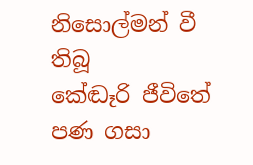නිසොල්මන් වී තිබූ
කේඬෑරි ජීවිතේ
පණ ගසා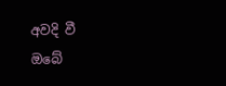අවදි වී
ඔබේ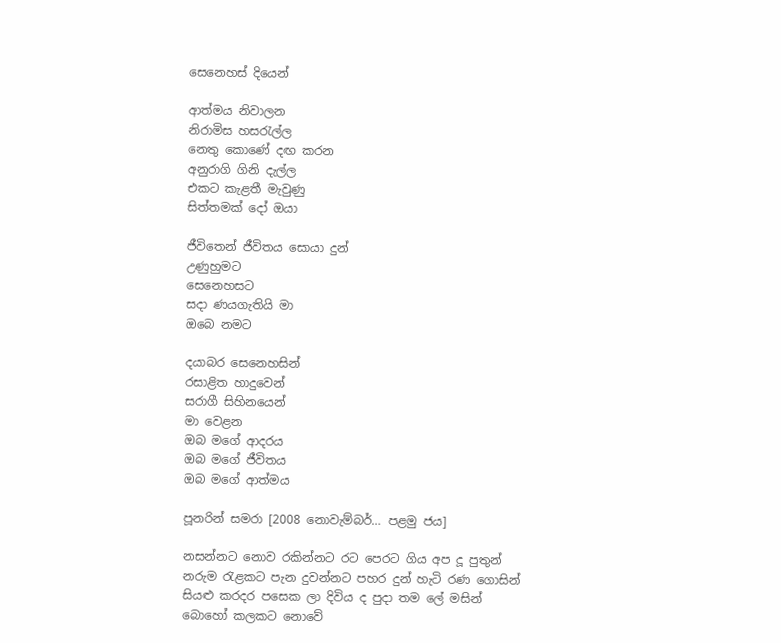සෙනෙහස් දියෙන්

ආත්මය නිවාලන
නිරාමිස හසරැල්ල
නෙතු කොණේ දඟ කරන
අනුරාගි ගිනි දැල්ල
එකට කැළතී මැවුණු
සිත්තමක් දෝ ඔයා

ජීවිතෙන් ජීවිතය සොයා දුන්
උණුහුමට
සෙනෙහසට
සදා ණයගැතියි මා
ඔබෙ නමට

දයාබර සෙනෙහසින්
රසාළිත හාදුවෙන්
සරාගී සිහිනයෙන්
මා වෙළන
ඔබ මගේ ආදරය
ඔබ මගේ ජීවිතය
ඔබ මගේ ආත්මය

පූනරින් සමරා [2008 නොවැම්බර්… පළමු ජය]

නසන්නට නොව රකින්නට රට පෙරට ගිය අප දූ පුතුන්
නරුම රැළකට පැන දුවන්නට පහර දුන් හැටි රණ ගොසින්
සියළු කරදර පසෙක ලා දිවිය ද පුදා තම ලේ මසින්
බොහෝ කලකට නොවේ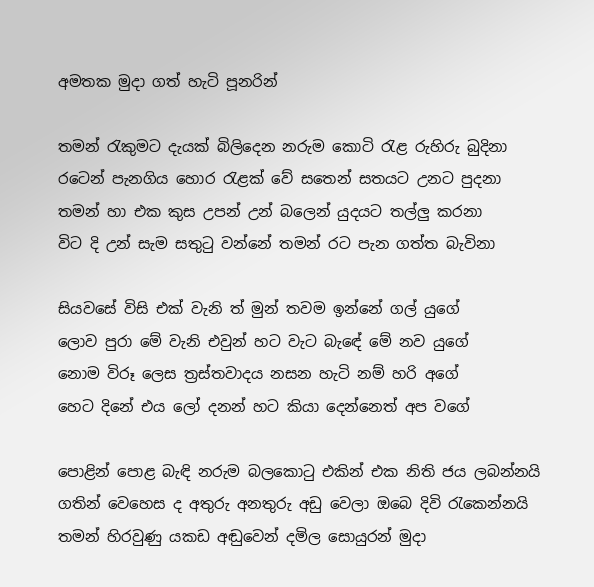අමතක මුදා ගත් හැටි පූනරින්

තමන් රැකුමට දැයක් බිලිදෙන නරුම කොටි රැළ රුහිරු බුදිනා
රටෙන් පැනගිය හොර රැළක් වේ සතෙන් සතයට උනට පුදනා
තමන් හා එක කුස උපන් උන් බලෙන් යුදයට තල්ලු කරනා
විට දි උන් සැම සතුටු වන්නේ තමන් රට පැන ගත්ත බැවිනා

සියවසේ විසි එක් වැනි ත් මුන් තවම ඉන්නේ ගල් යුගේ
ලොව පුරා මේ වැනි එවුන් හට වැට බැඳේ මේ නව යුගේ
නොම විරූ ලෙස ත්‍රස්තවාදය නසන හැටි නම් හරි අගේ
හෙට දිනේ එය ලෝ දනන් හට කියා දෙන්නෙත් අප වගේ

පොළින් පොළ බැඳි නරුම බලකොටු එකින් එක නිති ජය ලබන්නයි
ගතින් වෙහෙස ද අතුරු අනතුරු අඩු වෙලා ඔබෙ දිවි රැකෙන්නයි
තමන් හිරවුණු යකඩ අඬුවෙන් දමිල සොයුරන් මුදා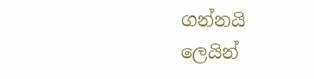ගන්නයි
ලෙයින්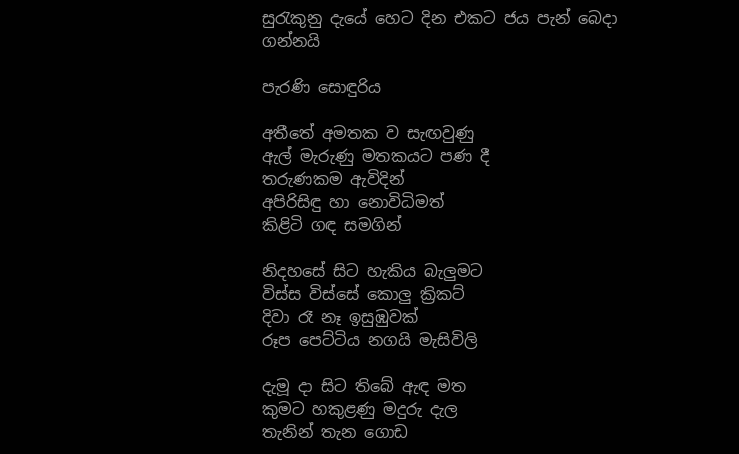සුරැකුනු දැයේ හෙට දින එකට ජය පැන් බෙදා ගන්නයි

පැරණි සොඳුරිය

අතීතේ අමතක ව සැඟවුණු
ඇල් මැරුණු මතකයට පණ දී
තරුණකම ඇවිදින්
අපිරිසිඳු හා නොවිධිමත්
කිළිටි ගඳ සමගින්

නිදහසේ සිට හැකිය බැලුමට
විස්ස විස්සේ කොලු ක්‍රිකට්
දිවා රෑ නෑ ඉසුඹුවක්
රූප පෙට්ටිය නගයි මැසිවිලි

දැමූ දා සිට තිබේ ඇඳ මත
කුමට හකුළණු මදුරු දැල
තැනින් තැන ගොඩ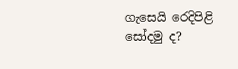ගැසෙයි රෙදිපිළි
සෝදමු ද?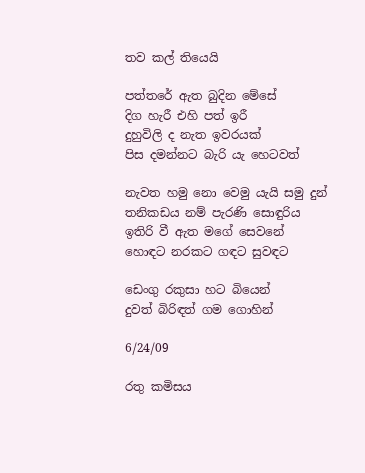තව කල් තියෙයි

පත්තරේ ඇත බුදින මේසේ
දිග හැරී එහි පත් ඉරී
දුහුවිලි ද නැත ඉවරයක්
පිස දමන්නට බැරි යැ හෙටවත්

නැවත හමු නො වෙමු යැයි සමු දුන්
තනිකඩය නම් පැරණි සොඳුරිය
ඉතිරි වී ඇත මගේ සෙවනේ
හොඳට නරකට ගඳට සුවඳට

ඩෙංගු රකුසා හට බියෙන්
දුවත් බිරිඳත් ගම ගොහින්

6/24/09

රතු කමිසය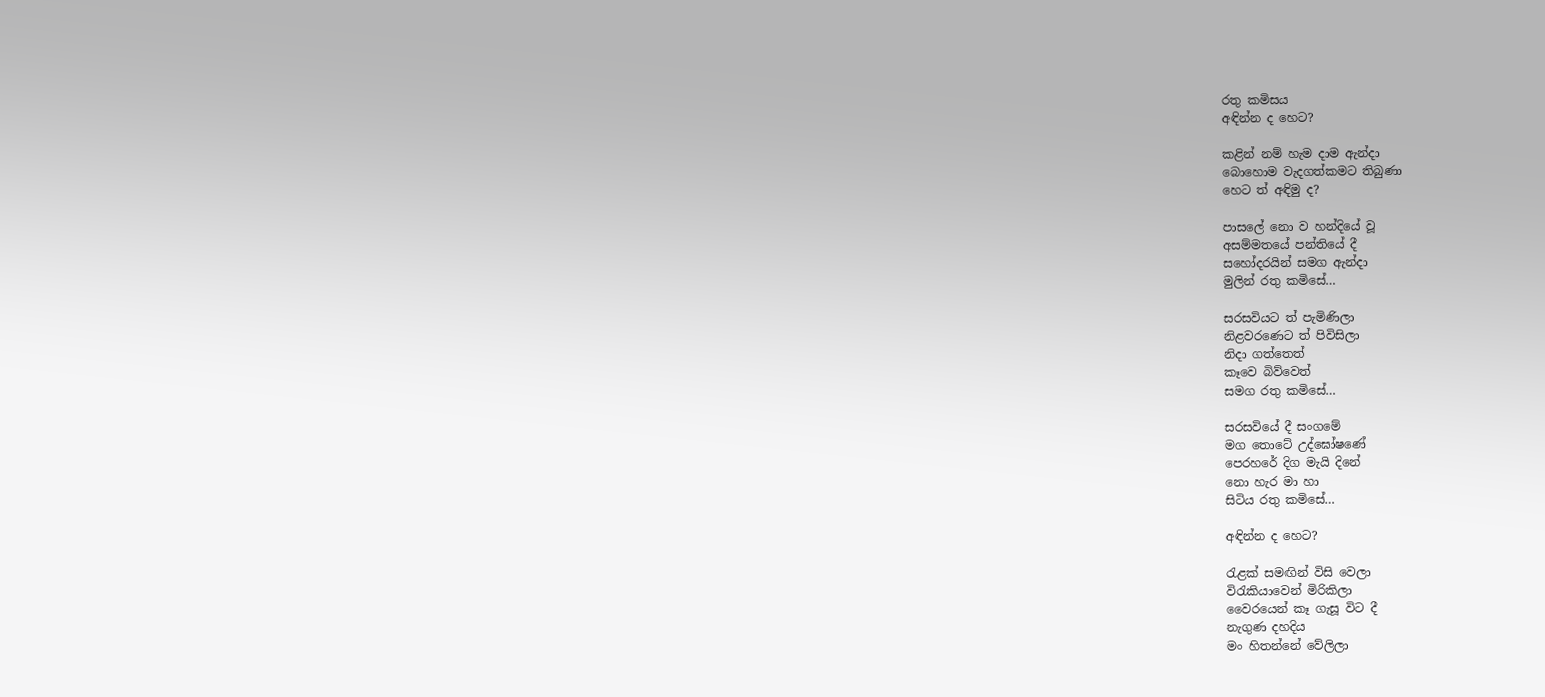රතු කමිසය
අඳින්න ද හෙට?

කළින් නම් හැම දාම ඇන්දා
බොහොම වැදගත්කමට තිබුණා
හෙට ත් අඳිමු ද?

පාසලේ නො ව හන්දියේ වූ
අසම්මතයේ පන්තියේ දී
සහෝදරයින් සමග ඇන්දා
මුලින් රතු කමිසේ…

සරසවියට ත් පැමිණිලා
නිළවරණෙට ත් පිවිසිලා
නිදා ගත්තෙත්
කෑවෙ බිව්වෙත්
සමග රතු කමිසේ…

සරසවියේ දී සංගමේ
මග තොටේ උද්ඝෝෂණේ
පෙරහරේ දිග මැයි දිනේ
නො හැර මා හා
සිටිය රතු කමිසේ…

අඳින්න ද හෙට?

රැළක් සමඟින් විසි වෙලා
විරැකියාවෙන් මිරිකිලා
වෛරයෙන් කෑ ගැසූ විට දී
නැගුණ දහදිය
මං හිතන්නේ වේලිලා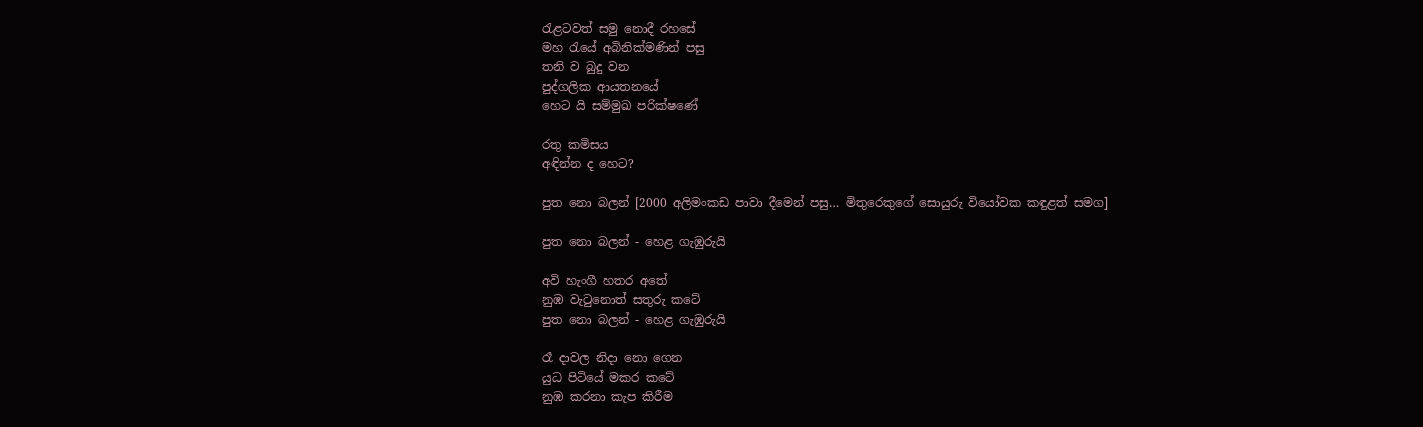රැළටවත් සමු නොදී රහසේ
මහ රැයේ අබිනික්මණින් පසු
තනි ව බුදු වන
පුද්ගලික ආයතනයේ
හෙට යි සම්මුඛ පරික්ෂණේ

රතු කමිසය
අඳින්න ද හෙට?

පුත නො බලන් [2000 අලිමංකඩ පාවා දීමෙන් පසු… මිතුරෙකුගේ සොයුරු වියෝවක කඳුළත් සමග]

පුත නො බලන් - හෙළ ගැඹුරුයි

අවි හැංගී හතර අතේ
නුඹ වැටුනොත් සතුරු කටේ
පුත නො බලන් - හෙළ ගැඹුරුයි

රෑ දාවල නිදා නො ගෙන
යුධ පිටියේ මකර කටේ
නුඹ කරනා කැප කිරීම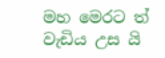මහ මෙරට ත් වැඩිය උස යි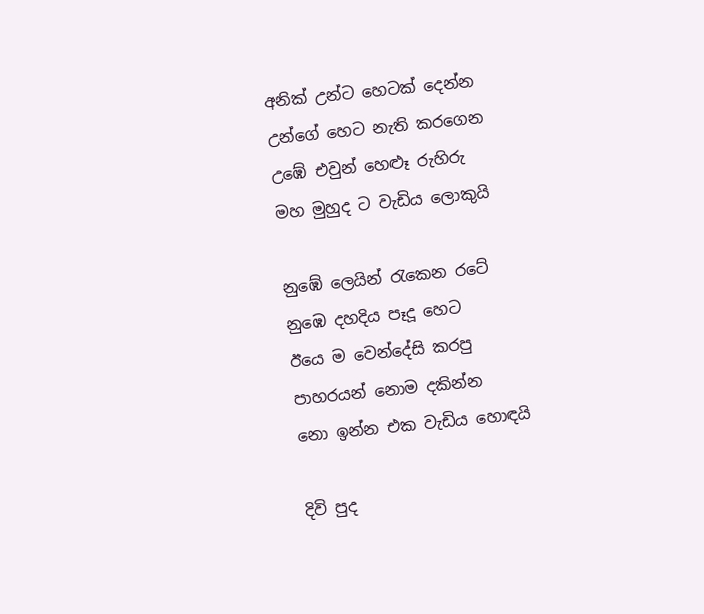අනික් උන්ට හෙටක් දෙන්න
උන්ගේ හෙට නැති කරගෙන
උඹේ එවුන් හෙළූ රුහිරු
මහ මුහුද ට වැඩිය ලොකුයි

නුඹේ ලෙයින් රැකෙන රටේ
නුඹෙ දහදිය පෑදූ හෙට
ඊයෙ ම වෙන්දේසි කරපු
පාහරයන් නොම දකින්න
නො ඉන්න එක වැඩිය හොඳයි

දිවි පුද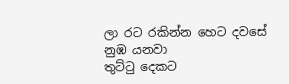ලා රට රකින්න හෙට දවසේ නුඹ යනවා
තුට්ටු දෙකට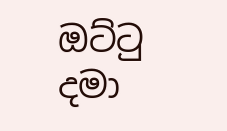ඔට්ටු දමා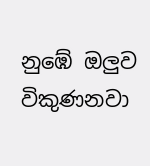නුඹේ ඔලුව විකුණනවා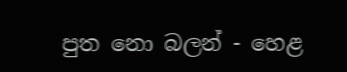පුත නො බලන් - හෙළ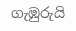ගැඹුරුයි